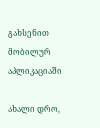გახსენით მობილურ აპლიკაციაში

ახალი დრო,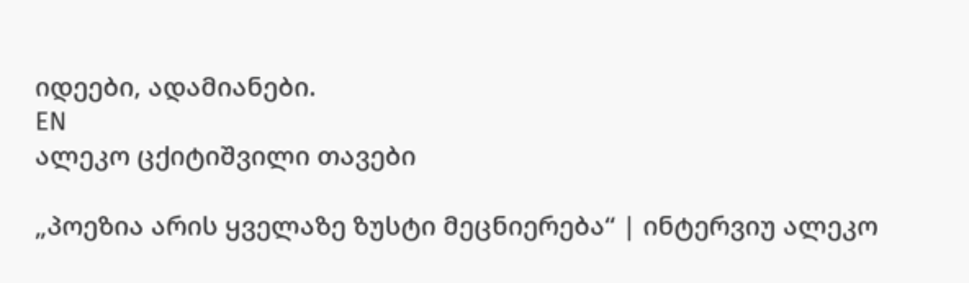იდეები, ადამიანები.
EN
ალეკო ცქიტიშვილი თავები

„პოეზია არის ყველაზე ზუსტი მეცნიერება“ | ინტერვიუ ალეკო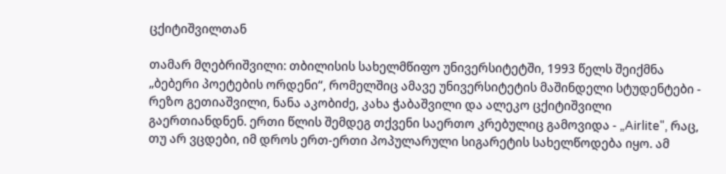ცქიტიშვილთან

თამარ მღებრიშვილი: თბილისის სახელმწიფო უნივერსიტეტში, 1993 წელს შეიქმნა „ბებერი პოეტების ორდენი“, რომელშიც ამავე უნივერსიტეტის მაშინდელი სტუდენტები - რეზო გეთიაშვილი, ნანა აკობიძე, კახა ჭაბაშვილი და ალეკო ცქიტიშვილი გაერთიანდნენ. ერთი წლის შემდეგ თქვენი საერთო კრებულიც გამოვიდა - „Airlite", რაც, თუ არ ვცდები, იმ დროს ერთ-ერთი პოპულარული სიგარეტის სახელწოდება იყო. ამ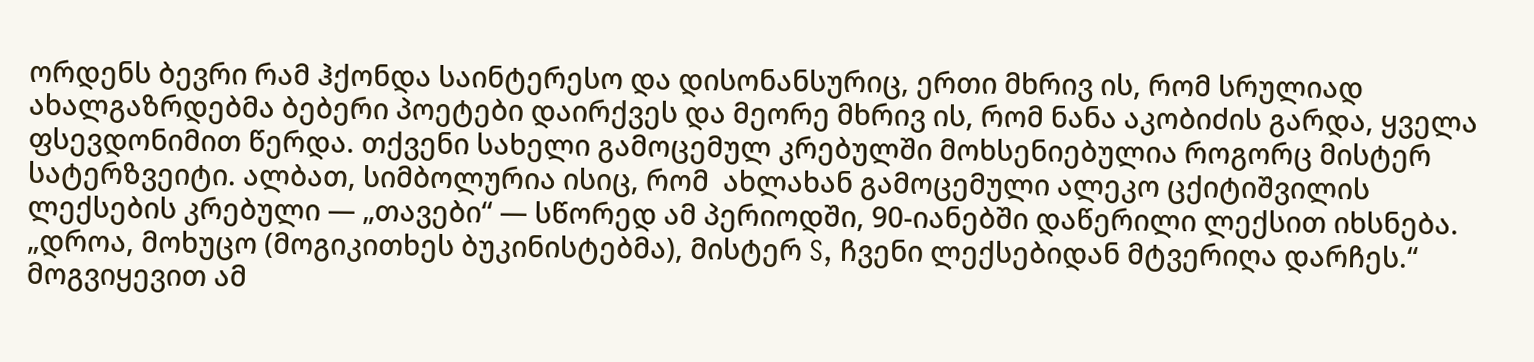ორდენს ბევრი რამ ჰქონდა საინტერესო და დისონანსურიც, ერთი მხრივ ის, რომ სრულიად ახალგაზრდებმა ბებერი პოეტები დაირქვეს და მეორე მხრივ ის, რომ ნანა აკობიძის გარდა, ყველა ფსევდონიმით წერდა. თქვენი სახელი გამოცემულ კრებულში მოხსენიებულია როგორც მისტერ სატერზვეიტი. ალბათ, სიმბოლურია ისიც, რომ  ახლახან გამოცემული ალეკო ცქიტიშვილის ლექსების კრებული — „თავები“ — სწორედ ამ პერიოდში, 90-იანებში დაწერილი ლექსით იხსნება. „დროა, მოხუცო (მოგიკითხეს ბუკინისტებმა), მისტერ S, ჩვენი ლექსებიდან მტვერიღა დარჩეს.“ მოგვიყევით ამ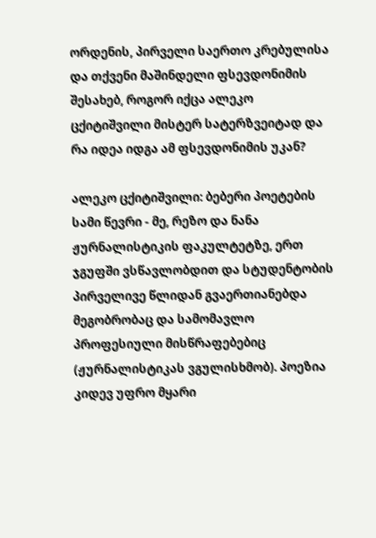ორდენის, პირველი საერთო კრებულისა და თქვენი მაშინდელი ფსევდონიმის შესახებ, როგორ იქცა ალეკო ცქიტიშვილი მისტერ სატერზვეიტად და რა იდეა იდგა ამ ფსევდონიმის უკან?

ალეკო ცქიტიშვილი: ბებერი პოეტების სამი წევრი - მე, რეზო და ნანა ჟურნალისტიკის ფაკულტეტზე, ერთ ჯგუფში ვსწავლობდით და სტუდენტობის პირველივე წლიდან გვაერთიანებდა მეგობრობაც და სამომავლო პროფესიული მისწრაფებებიც (ჟურნალისტიკას ვგულისხმობ). პოეზია კიდევ უფრო მყარი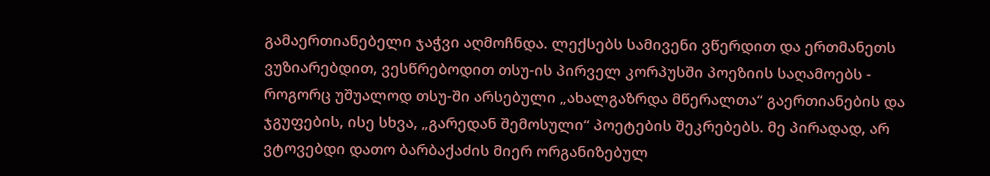გამაერთიანებელი ჯაჭვი აღმოჩნდა. ლექსებს სამივენი ვწერდით და ერთმანეთს ვუზიარებდით, ვესწრებოდით თსუ-ის პირველ კორპუსში პოეზიის საღამოებს - როგორც უშუალოდ თსუ-ში არსებული „ახალგაზრდა მწერალთა“ გაერთიანების და ჯგუფების, ისე სხვა, „გარედან შემოსული“ პოეტების შეკრებებს. მე პირადად, არ ვტოვებდი დათო ბარბაქაძის მიერ ორგანიზებულ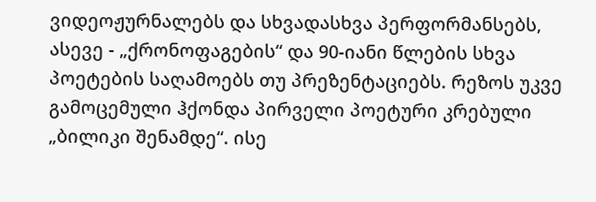ვიდეოჟურნალებს და სხვადასხვა პერფორმანსებს, ასევე - „ქრონოფაგების“ და 90-იანი წლების სხვა პოეტების საღამოებს თუ პრეზენტაციებს. რეზოს უკვე გამოცემული ჰქონდა პირველი პოეტური კრებული „ბილიკი შენამდე“. ისე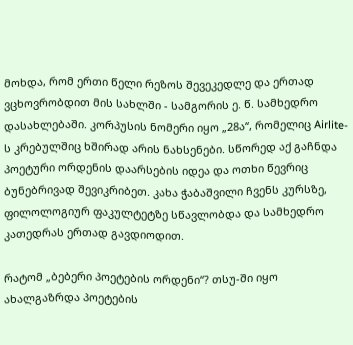მოხდა, რომ ერთი წელი რეზოს შევეკედლე და ერთად ვცხოვრობდით მის სახლში - სამგორის ე. წ. სამხედრო დასახლებაში. კორპუსის ნომერი იყო „28ა“, რომელიც Airlite-ს კრებულშიც ხშირად არის ნახსენები. სწორედ აქ გაჩნდა პოეტური ორდენის დაარსების იდეა და ოთხი წევრიც ბუნებრივად შევიკრიბეთ. კახა ჭაბაშვილი ჩვენს კურსზე, ფილოლოგიურ ფაკულტეტზე სწავლობდა და სამხედრო კათედრას ერთად გავდიოდით.

რატომ „ბებერი პოეტების ორდენი“? თსუ-ში იყო ახალგაზრდა პოეტების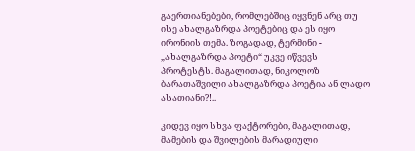გაერთიანებები, რომლებშიც იყვნენ არც თუ ისე ახალგაზრდა პოეტებიც და ეს იყო ირონიის თემა. ზოგადად, ტერმინი - „ახალგაზრდა პოეტი“ უკვე იწვევს პროტესტს. მაგალითად, ნიკოლოზ ბარათაშვილი ახალგაზრდა პოეტია ან ლადო ასათიანი?!..

კიდევ იყო სხვა ფაქტორები, მაგალითად, მამების და შვილების მარადიული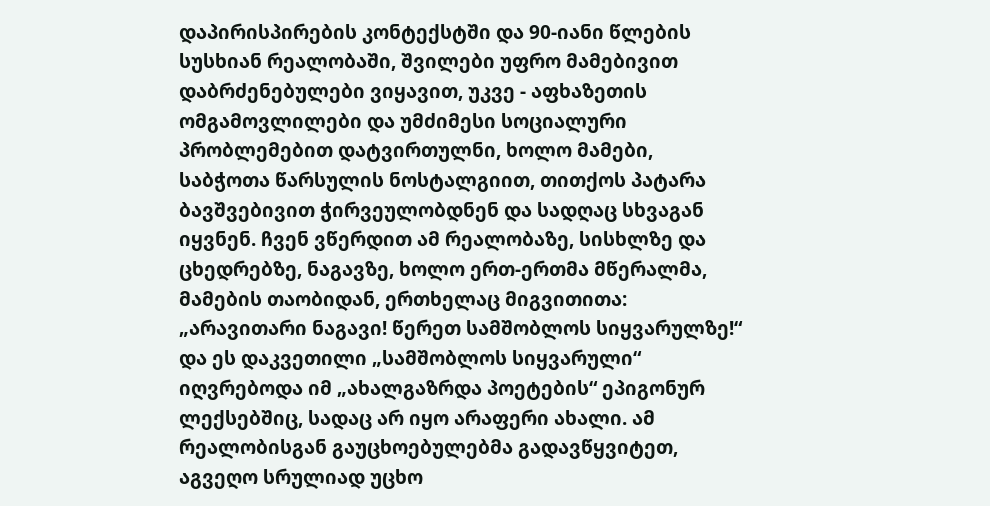დაპირისპირების კონტექსტში და 90-იანი წლების სუსხიან რეალობაში, შვილები უფრო მამებივით დაბრძენებულები ვიყავით, უკვე - აფხაზეთის ომგამოვლილები და უმძიმესი სოციალური პრობლემებით დატვირთულნი, ხოლო მამები, საბჭოთა წარსულის ნოსტალგიით, თითქოს პატარა ბავშვებივით ჭირვეულობდნენ და სადღაც სხვაგან იყვნენ. ჩვენ ვწერდით ამ რეალობაზე, სისხლზე და ცხედრებზე, ნაგავზე, ხოლო ერთ-ერთმა მწერალმა, მამების თაობიდან, ერთხელაც მიგვითითა: „არავითარი ნაგავი! წერეთ სამშობლოს სიყვარულზე!“ და ეს დაკვეთილი „სამშობლოს სიყვარული“ იღვრებოდა იმ „ახალგაზრდა პოეტების“ ეპიგონურ ლექსებშიც, სადაც არ იყო არაფერი ახალი. ამ რეალობისგან გაუცხოებულებმა გადავწყვიტეთ, აგვეღო სრულიად უცხო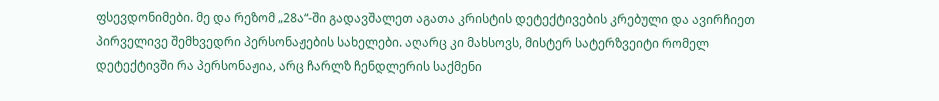ფსევდონიმები. მე და რეზომ „28ა“-ში გადავშალეთ აგათა კრისტის დეტექტივების კრებული და ავირჩიეთ პირველივე შემხვედრი პერსონაჟების სახელები. აღარც კი მახსოვს, მისტერ სატერზვეიტი რომელ დეტექტივში რა პერსონაჟია, არც ჩარლზ ჩენდლერის საქმენი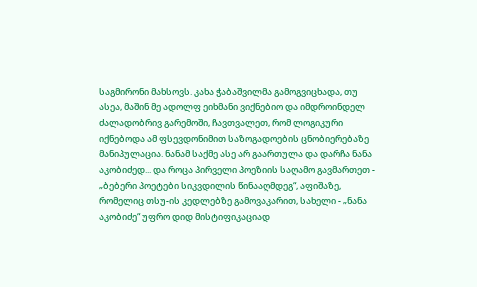საგმირონი მახსოვს. კახა ჭაბაშვილმა გამოგვიცხადა, თუ ასეა, მაშინ მე ადოლფ ეიხმანი ვიქნებიო და იმდროინდელ ძალადობრივ გარემოში, ჩავთვალეთ, რომ ლოგიკური იქნებოდა ამ ფსევდონიმით საზოგადოების ცნობიერებაზე მანიპულაცია. ნანამ საქმე ასე არ გაართულა და დარჩა ნანა აკობიძედ... და როცა პირველი პოეზიის საღამო გავმართეთ - „ბებერი პოეტები სიკვდილის წინააღმდეგ“, აფიშაზე, რომელიც თსუ-ის კედლებზე გამოვაკარით, სახელი - „ნანა აკობიძე“ უფრო დიდ მისტიფიკაციად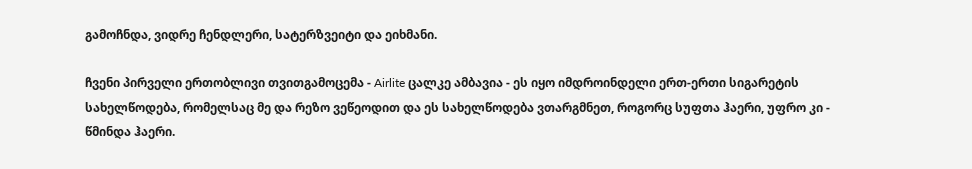გამოჩნდა, ვიდრე ჩენდლერი, სატერზვეიტი და ეიხმანი.

ჩვენი პირველი ერთობლივი თვითგამოცემა - Airlite ცალკე ამბავია - ეს იყო იმდროინდელი ერთ-ერთი სიგარეტის სახელწოდება, რომელსაც მე და რეზო ვეწეოდით და ეს სახელწოდება ვთარგმნეთ, როგორც სუფთა ჰაერი, უფრო კი - წმინდა ჰაერი.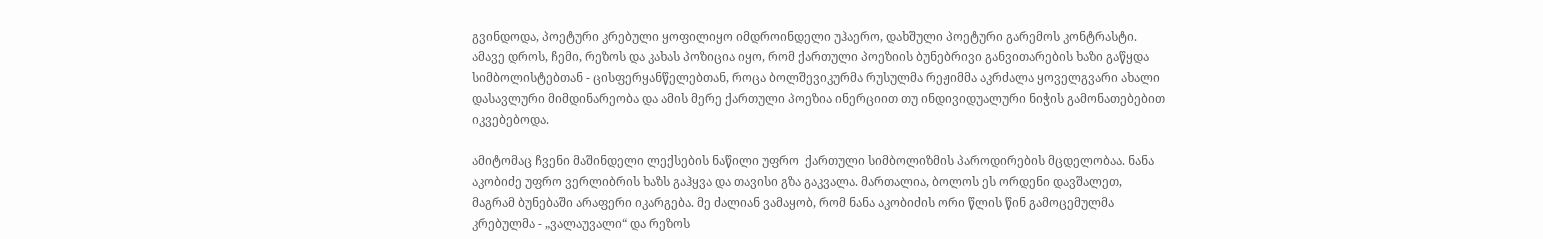გვინდოდა, პოეტური კრებული ყოფილიყო იმდროინდელი უჰაერო, დახშული პოეტური გარემოს კონტრასტი. ამავე დროს, ჩემი, რეზოს და კახას პოზიცია იყო, რომ ქართული პოეზიის ბუნებრივი განვითარების ხაზი გაწყდა სიმბოლისტებთან - ცისფერყანწელებთან, როცა ბოლშევიკურმა რუსულმა რეჟიმმა აკრძალა ყოველგვარი ახალი დასავლური მიმდინარეობა და ამის მერე ქართული პოეზია ინერციით თუ ინდივიდუალური ნიჭის გამონათებებით იკვებებოდა.

ამიტომაც ჩვენი მაშინდელი ლექსების ნაწილი უფრო  ქართული სიმბოლიზმის პაროდირების მცდელობაა. ნანა აკობიძე უფრო ვერლიბრის ხაზს გაჰყვა და თავისი გზა გაკვალა. მართალია, ბოლოს ეს ორდენი დავშალეთ, მაგრამ ბუნებაში არაფერი იკარგება. მე ძალიან ვამაყობ, რომ ნანა აკობიძის ორი წლის წინ გამოცემულმა კრებულმა - „ვალაუვალი“ და რეზოს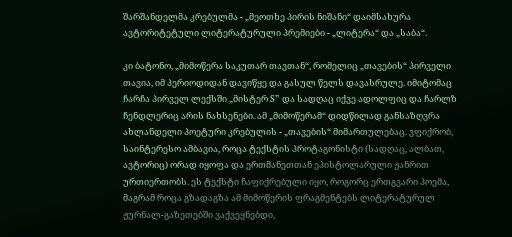შარშანდელმა კრებულმა - „მეოთხე პირის ნიშანი“ დაიმსახურა ავტორიტეტული ლიტერატურული პრემიები - „ლიტერა“ და „საბა“.

კი ბატონო, „მიმოწერა საკუთარ თავთან“, რომელიც „თავების“ პირველი თავია, იმ პერიოდიდან დავიწყე და გასულ წელს დავასრულე. იმიტომაც ჩარჩა პირველ ლექსში „მისტერ S” და სადღაც იქვე ადოლფიც და ჩარლზ ჩენდლერიც არის ნახსენები. ამ „მიმოწერამ“ დიდწილად განსაზღვრა ახლანდელი პოეტური კრებულის - „თავების“ მიმართულებაც. ვფიქრობ, საინტერესო ამბავია, როცა ტექსტის პროტაგონისტი (სადღაც, ალბათ, ავტორიც) ორად იყოფა და ერთმანეთთან ეპისტოლარული ჟანრით ურთიერთობს. ეს ტექსტი ჩაფიქრებული იყო, როგორც ერთგვარი პოემა, მაგრამ როცა გზადაგზა ამ მიმოწერის ფრაგმენტებს ლიტერატურულ ჟურნალ-გაზეთებში ვაქვეყნებდი,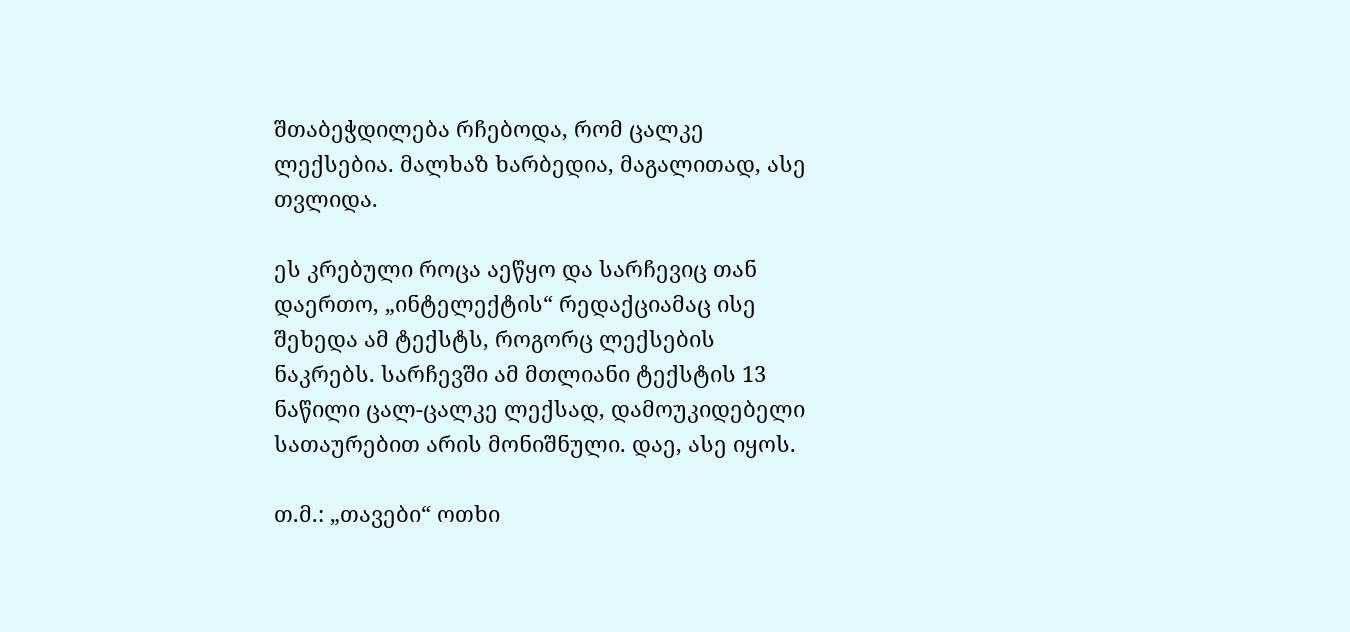შთაბეჭდილება რჩებოდა, რომ ცალკე ლექსებია. მალხაზ ხარბედია, მაგალითად, ასე თვლიდა.

ეს კრებული როცა აეწყო და სარჩევიც თან დაერთო, „ინტელექტის“ რედაქციამაც ისე შეხედა ამ ტექსტს, როგორც ლექსების ნაკრებს. სარჩევში ამ მთლიანი ტექსტის 13 ნაწილი ცალ-ცალკე ლექსად, დამოუკიდებელი სათაურებით არის მონიშნული. დაე, ასე იყოს.

თ.მ.: „თავები“ ოთხი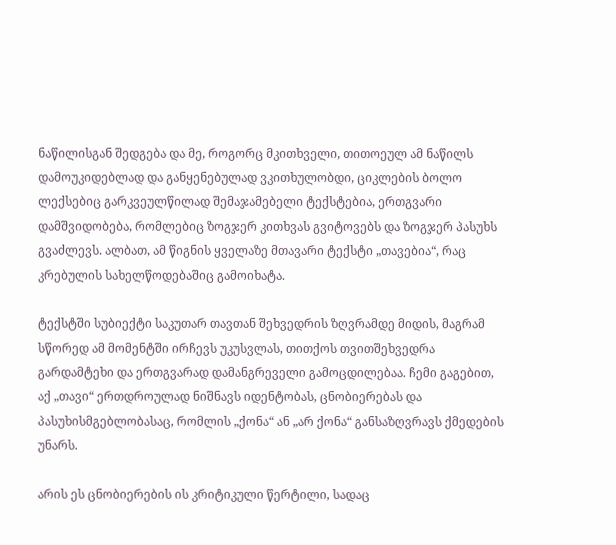ნაწილისგან შედგება და მე, როგორც მკითხველი, თითოეულ ამ ნაწილს დამოუკიდებლად და განყენებულად ვკითხულობდი, ციკლების ბოლო ლექსებიც გარკვეულწილად შემაჯამებელი ტექსტებია, ერთგვარი დამშვიდობება, რომლებიც ზოგჯერ კითხვას გვიტოვებს და ზოგჯერ პასუხს გვაძლევს. ალბათ, ამ წიგნის ყველაზე მთავარი ტექსტი „თავებია“, რაც კრებულის სახელწოდებაშიც გამოიხატა.

ტექსტში სუბიექტი საკუთარ თავთან შეხვედრის ზღვრამდე მიდის, მაგრამ სწორედ ამ მომენტში ირჩევს უკუსვლას, თითქოს თვითშეხვედრა გარდამტეხი და ერთგვარად დამანგრეველი გამოცდილებაა. ჩემი გაგებით, აქ „თავი“ ერთდროულად ნიშნავს იდენტობას, ცნობიერებას და პასუხისმგებლობასაც, რომლის „ქონა“ ან „არ ქონა“ განსაზღვრავს ქმედების უნარს.

არის ეს ცნობიერების ის კრიტიკული წერტილი, სადაც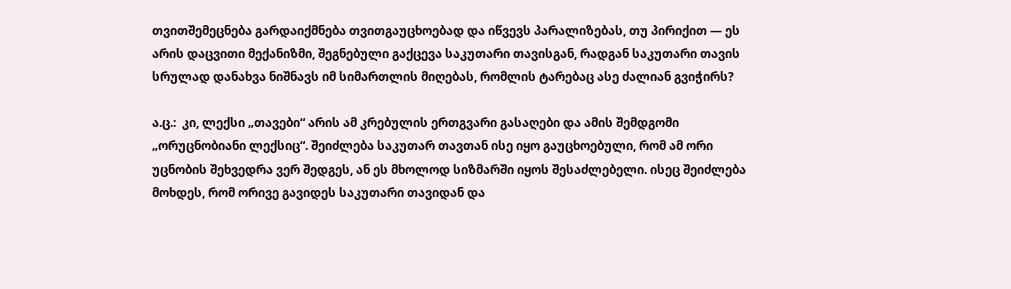თვითშემეცნება გარდაიქმნება თვითგაუცხოებად და იწვევს პარალიზებას, თუ პირიქით — ეს არის დაცვითი მექანიზმი, შეგნებული გაქცევა საკუთარი თავისგან, რადგან საკუთარი თავის სრულად დანახვა ნიშნავს იმ სიმართლის მიღებას, რომლის ტარებაც ასე ძალიან გვიჭირს?

ა.ც.:  კი, ლექსი „თავები“ არის ამ კრებულის ერთგვარი გასაღები და ამის შემდგომი „ორუცნობიანი ლექსიც“. შეიძლება საკუთარ თავთან ისე იყო გაუცხოებული, რომ ამ ორი უცნობის შეხვედრა ვერ შედგეს, ან ეს მხოლოდ სიზმარში იყოს შესაძლებელი. ისეც შეიძლება მოხდეს, რომ ორივე გავიდეს საკუთარი თავიდან და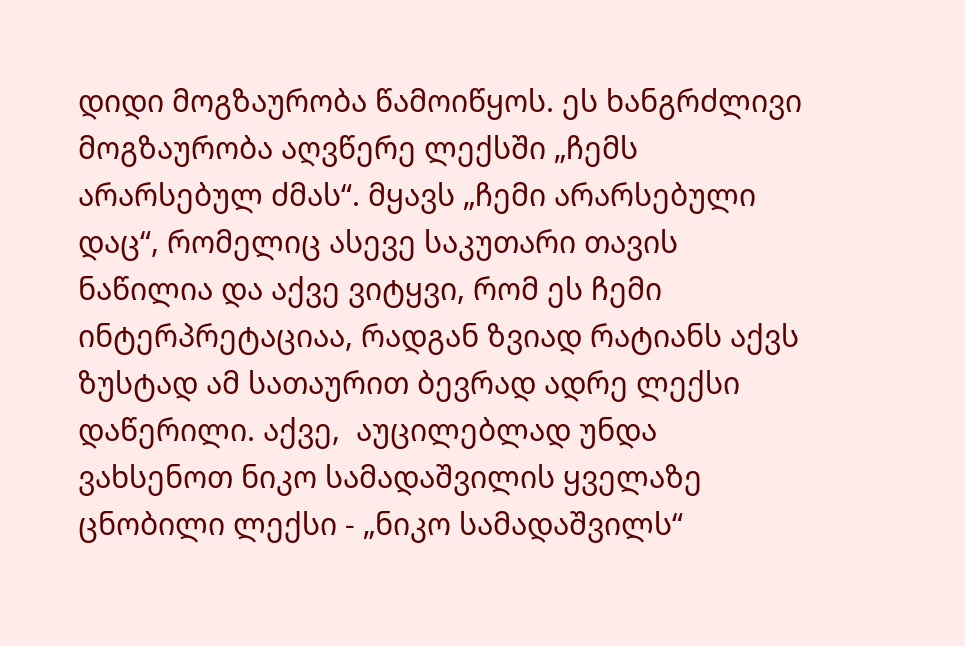დიდი მოგზაურობა წამოიწყოს. ეს ხანგრძლივი მოგზაურობა აღვწერე ლექსში „ჩემს არარსებულ ძმას“. მყავს „ჩემი არარსებული დაც“, რომელიც ასევე საკუთარი თავის ნაწილია და აქვე ვიტყვი, რომ ეს ჩემი ინტერპრეტაციაა, რადგან ზვიად რატიანს აქვს ზუსტად ამ სათაურით ბევრად ადრე ლექსი დაწერილი. აქვე,  აუცილებლად უნდა ვახსენოთ ნიკო სამადაშვილის ყველაზე ცნობილი ლექსი - „ნიკო სამადაშვილს“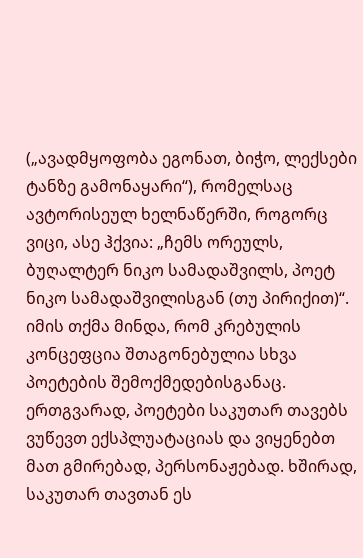(„ავადმყოფობა ეგონათ, ბიჭო, ლექსები ტანზე გამონაყარი“), რომელსაც ავტორისეულ ხელნაწერში, როგორც ვიცი, ასე ჰქვია: „ჩემს ორეულს, ბუღალტერ ნიკო სამადაშვილს, პოეტ ნიკო სამადაშვილისგან (თუ პირიქით)“. იმის თქმა მინდა, რომ კრებულის კონცეფცია შთაგონებულია სხვა პოეტების შემოქმედებისგანაც. ერთგვარად, პოეტები საკუთარ თავებს ვუწევთ ექსპლუატაციას და ვიყენებთ მათ გმირებად, პერსონაჟებად. ხშირად, საკუთარ თავთან ეს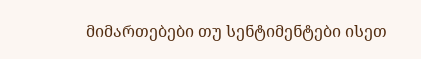მიმართებები თუ სენტიმენტები ისეთ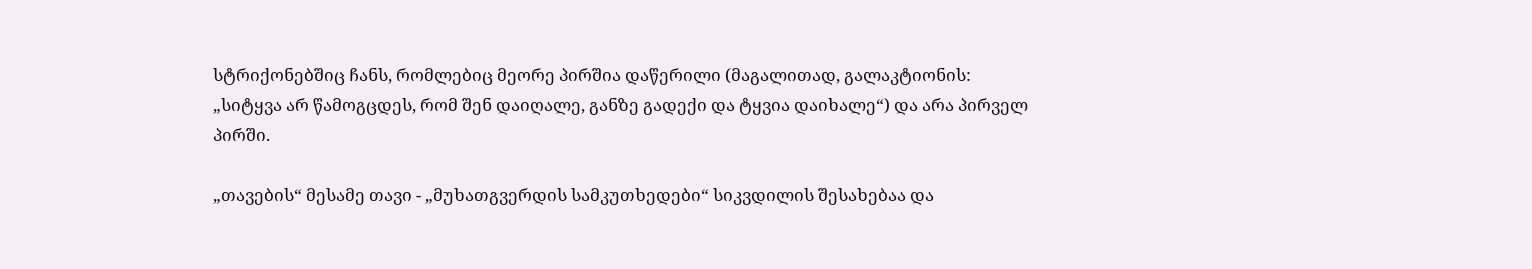სტრიქონებშიც ჩანს, რომლებიც მეორე პირშია დაწერილი (მაგალითად, გალაკტიონის: „სიტყვა არ წამოგცდეს, რომ შენ დაიღალე, განზე გადექი და ტყვია დაიხალე“) და არა პირველ პირში.

„თავების“ მესამე თავი - „მუხათგვერდის სამკუთხედები“ სიკვდილის შესახებაა და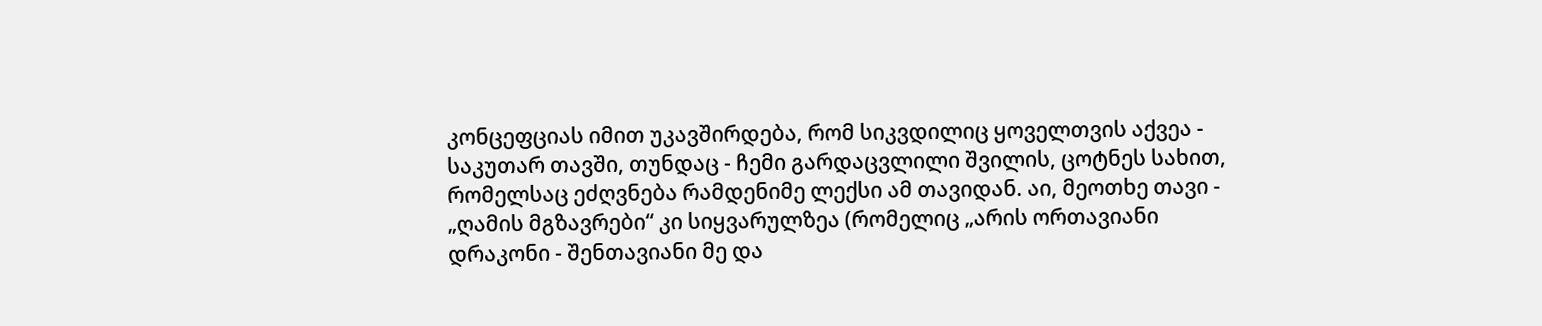კონცეფციას იმით უკავშირდება, რომ სიკვდილიც ყოველთვის აქვეა - საკუთარ თავში, თუნდაც - ჩემი გარდაცვლილი შვილის, ცოტნეს სახით, რომელსაც ეძღვნება რამდენიმე ლექსი ამ თავიდან. აი, მეოთხე თავი - „ღამის მგზავრები“ კი სიყვარულზეა (რომელიც „არის ორთავიანი დრაკონი - შენთავიანი მე და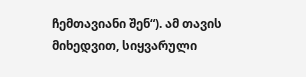ჩემთავიანი შენ“). ამ თავის მიხედვით, სიყვარული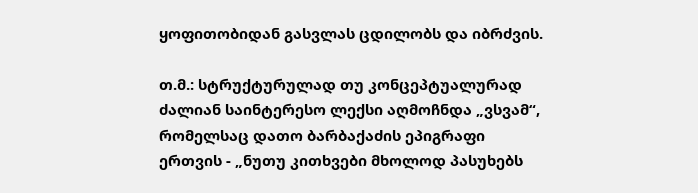ყოფითობიდან გასვლას ცდილობს და იბრძვის.

თ.მ.: სტრუქტურულად თუ კონცეპტუალურად ძალიან საინტერესო ლექსი აღმოჩნდა „ვსვამ“, რომელსაც დათო ბარბაქაძის ეპიგრაფი ერთვის - „ნუთუ კითხვები მხოლოდ პასუხებს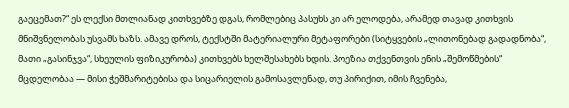გაეცემათ?“ ეს ლექსი მთლიანად კითხვებზე დგას, რომლებიც პასუხს კი არ ელოდება, არამედ თავად კითხვის მნიშვნელობას უსვამს ხაზს. ამავე დროს, ტექსტში მატერიალური მეტაფორები (სიტყვების „ლითონებად გადადნობა“, მათი „გასინჯვა“, სხეულის ფიზიკურობა) კითხვებს ხელშესახებს ხდის. პოეზია თქვენთვის ენის „შემოწმების“ მცდელობაა — მისი ჭეშმარიტებისა და სიცარიელის გამოსავლენად, თუ პირიქით, იმის ჩვენება,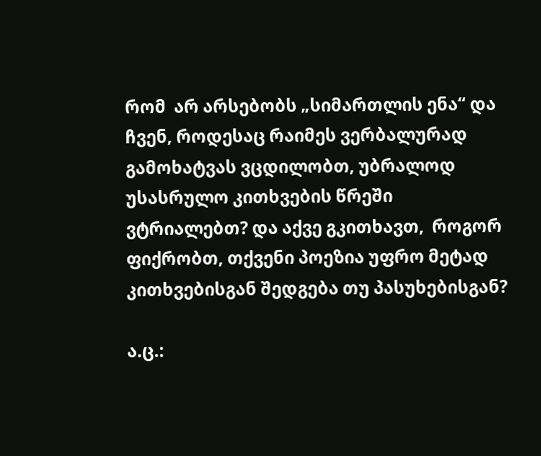რომ  არ არსებობს „სიმართლის ენა“ და ჩვენ, როდესაც რაიმეს ვერბალურად გამოხატვას ვცდილობთ, უბრალოდ უსასრულო კითხვების წრეში ვტრიალებთ? და აქვე გკითხავთ,  როგორ ფიქრობთ, თქვენი პოეზია უფრო მეტად კითხვებისგან შედგება თუ პასუხებისგან?

ა.ც.: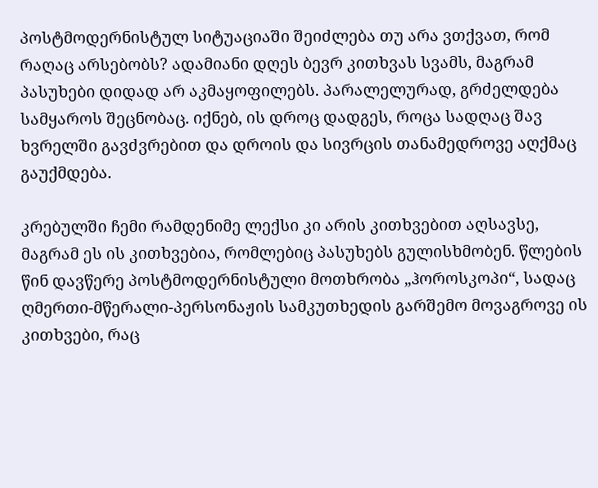პოსტმოდერნისტულ სიტუაციაში შეიძლება თუ არა ვთქვათ, რომ რაღაც არსებობს? ადამიანი დღეს ბევრ კითხვას სვამს, მაგრამ პასუხები დიდად არ აკმაყოფილებს. პარალელურად, გრძელდება სამყაროს შეცნობაც. იქნებ, ის დროც დადგეს, როცა სადღაც შავ ხვრელში გავძვრებით და დროის და სივრცის თანამედროვე აღქმაც გაუქმდება.

კრებულში ჩემი რამდენიმე ლექსი კი არის კითხვებით აღსავსე, მაგრამ ეს ის კითხვებია, რომლებიც პასუხებს გულისხმობენ. წლების წინ დავწერე პოსტმოდერნისტული მოთხრობა „ჰოროსკოპი“, სადაც ღმერთი-მწერალი-პერსონაჟის სამკუთხედის გარშემო მოვაგროვე ის კითხვები, რაც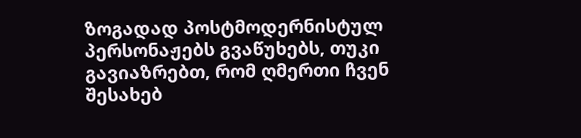ზოგადად პოსტმოდერნისტულ პერსონაჟებს გვაწუხებს, თუკი გავიაზრებთ, რომ ღმერთი ჩვენ შესახებ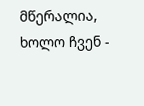მწერალია, ხოლო ჩვენ -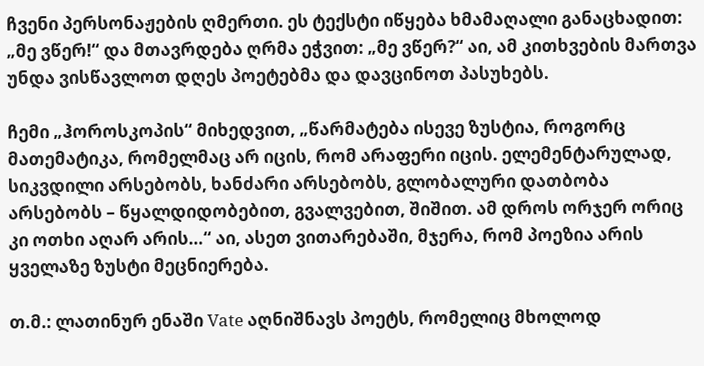ჩვენი პერსონაჟების ღმერთი. ეს ტექსტი იწყება ხმამაღალი განაცხადით: „მე ვწერ!“ და მთავრდება ღრმა ეჭვით: „მე ვწერ?“ აი, ამ კითხვების მართვა უნდა ვისწავლოთ დღეს პოეტებმა და დავცინოთ პასუხებს.

ჩემი „ჰოროსკოპის“ მიხედვით, „წარმატება ისევე ზუსტია, როგორც მათემატიკა, რომელმაც არ იცის, რომ არაფერი იცის. ელემენტარულად, სიკვდილი არსებობს, ხანძარი არსებობს, გლობალური დათბობა არსებობს – წყალდიდობებით, გვალვებით, შიშით. ამ დროს ორჯერ ორიც კი ოთხი აღარ არის…“ აი, ასეთ ვითარებაში, მჯერა, რომ პოეზია არის ყველაზე ზუსტი მეცნიერება.

თ.მ.: ლათინურ ენაში Vate აღნიშნავს პოეტს, რომელიც მხოლოდ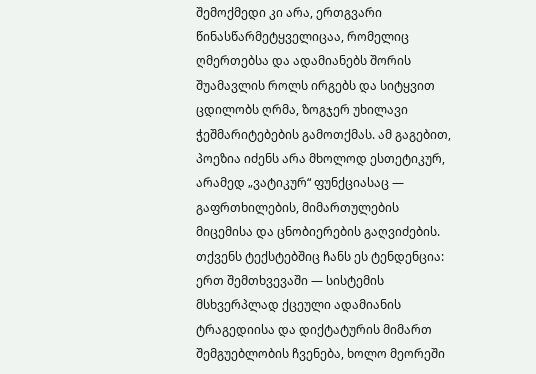შემოქმედი კი არა, ერთგვარი წინასწარმეტყველიცაა, რომელიც ღმერთებსა და ადამიანებს შორის შუამავლის როლს ირგებს და სიტყვით ცდილობს ღრმა, ზოგჯერ უხილავი ჭეშმარიტებების გამოთქმას. ამ გაგებით, პოეზია იძენს არა მხოლოდ ესთეტიკურ, არამედ „ვატიკურ“ ფუნქციასაც — გაფრთხილების, მიმართულების მიცემისა და ცნობიერების გაღვიძების. თქვენს ტექსტებშიც ჩანს ეს ტენდენცია: ერთ შემთხვევაში — სისტემის მსხვერპლად ქცეული ადამიანის ტრაგედიისა და დიქტატურის მიმართ შემგუებლობის ჩვენება, ხოლო მეორეში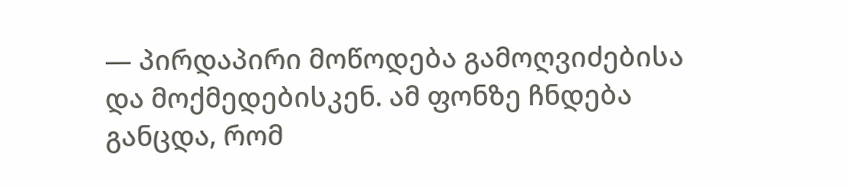— პირდაპირი მოწოდება გამოღვიძებისა და მოქმედებისკენ. ამ ფონზე ჩნდება განცდა, რომ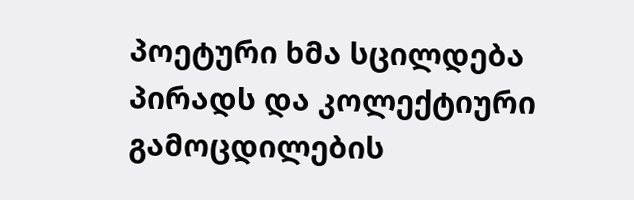პოეტური ხმა სცილდება პირადს და კოლექტიური გამოცდილების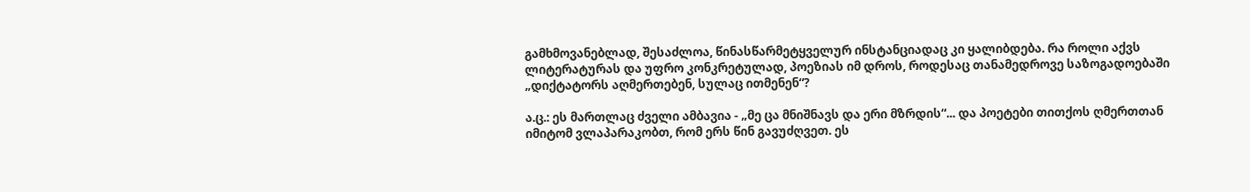გამხმოვანებლად, შესაძლოა, წინასწარმეტყველურ ინსტანციადაც კი ყალიბდება. რა როლი აქვს ლიტერატურას და უფრო კონკრეტულად, პოეზიას იმ დროს, როდესაც თანამედროვე საზოგადოებაში  „დიქტატორს აღმერთებენ, სულაც ითმენენ“?

ა.ც.: ეს მართლაც ძველი ამბავია - „მე ცა მნიშნავს და ერი მზრდის“... და პოეტები თითქოს ღმერთთან იმიტომ ვლაპარაკობთ, რომ ერს წინ გავუძღვეთ. ეს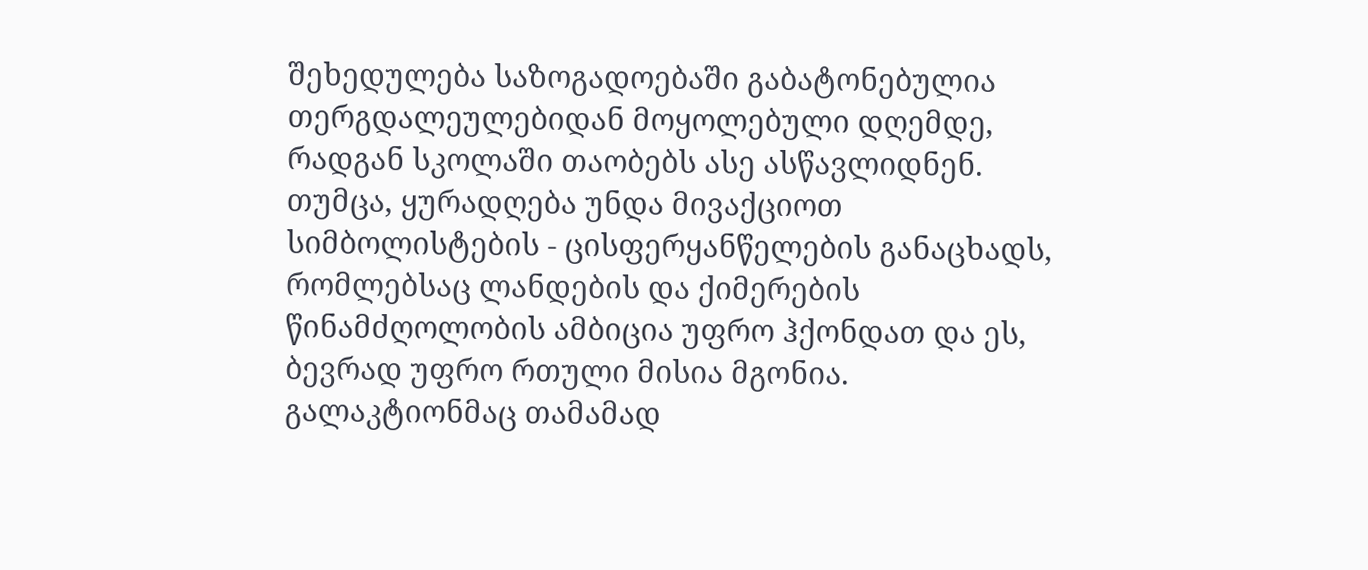შეხედულება საზოგადოებაში გაბატონებულია თერგდალეულებიდან მოყოლებული დღემდე, რადგან სკოლაში თაობებს ასე ასწავლიდნენ. თუმცა, ყურადღება უნდა მივაქციოთ სიმბოლისტების - ცისფერყანწელების განაცხადს, რომლებსაც ლანდების და ქიმერების წინამძღოლობის ამბიცია უფრო ჰქონდათ და ეს, ბევრად უფრო რთული მისია მგონია. გალაკტიონმაც თამამად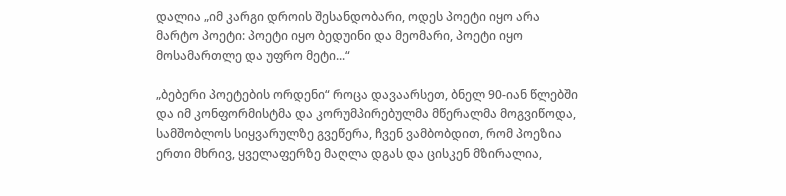დალია „იმ კარგი დროის შესანდობარი, ოდეს პოეტი იყო არა მარტო პოეტი: პოეტი იყო ბედუინი და მეომარი, პოეტი იყო მოსამართლე და უფრო მეტი...“

„ბებერი პოეტების ორდენი“ როცა დავაარსეთ, ბნელ 90-იან წლებში და იმ კონფორმისტმა და კორუმპირებულმა მწერალმა მოგვიწოდა, სამშობლოს სიყვარულზე გვეწერა, ჩვენ ვამბობდით, რომ პოეზია ერთი მხრივ, ყველაფერზე მაღლა დგას და ცისკენ მზირალია,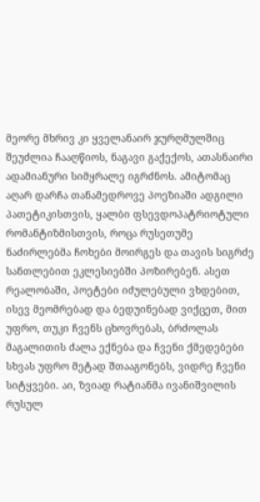მეორე მხრივ კი ყველანაირ ჯურღმულშიც შეუძლია ჩააღწიოს, ნაგავი გაქექოს, ათასნაირი ადამიანური სიმყრალე იგრძნოს. ამიტომაც აღარ დარჩა თანამედროვე პოეზიაში ადგილი პათეტიკისთვის, ყალბი ფსევდოპატრიოტული რომანტიზმისთვის, როცა რუსეთუმე ნაძირლებმა ჩოხები მოირგეს და თავის სიგრძე სანთლებით ეკლესიებში პოზირებენ. ასეთ რეალობაში, პოეტები იძულებული ვხდებით, ისევ მეომრებად და ბედუინებად ვიქცეთ, მით უფრო, თუკი ჩვენს ცხოვრებას, ბრძოლას მაგალითის ძალა ექნება და ჩვენი ქმედებები სხვას უფრო მეტად შთააგონებს, ვიდრე ჩვენი სიტყვები. აი, ზვიად რატიანმა ივანიშვილის რუსულ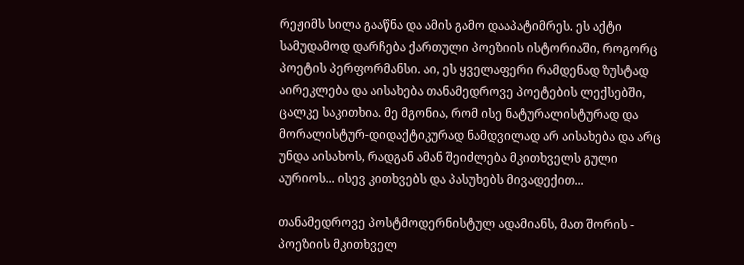რეჟიმს სილა გააწნა და ამის გამო დააპატიმრეს. ეს აქტი სამუდამოდ დარჩება ქართული პოეზიის ისტორიაში, როგორც პოეტის პერფორმანსი. აი, ეს ყველაფერი რამდენად ზუსტად აირეკლება და აისახება თანამედროვე პოეტების ლექსებში, ცალკე საკითხია. მე მგონია, რომ ისე ნატურალისტურად და მორალისტურ-დიდაქტიკურად ნამდვილად არ აისახება და არც უნდა აისახოს, რადგან ამან შეიძლება მკითხველს გული აურიოს... ისევ კითხვებს და პასუხებს მივადექით...

თანამედროვე პოსტმოდერნისტულ ადამიანს, მათ შორის - პოეზიის მკითხველ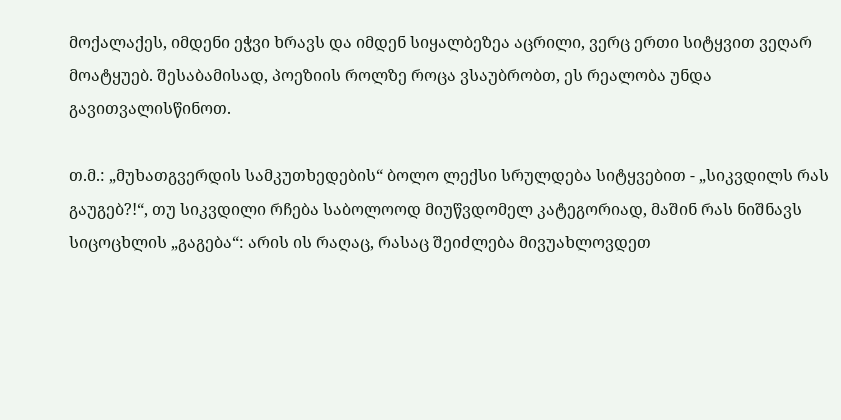მოქალაქეს, იმდენი ეჭვი ხრავს და იმდენ სიყალბეზეა აცრილი, ვერც ერთი სიტყვით ვეღარ მოატყუებ. შესაბამისად, პოეზიის როლზე როცა ვსაუბრობთ, ეს რეალობა უნდა გავითვალისწინოთ.

თ.მ.: „მუხათგვერდის სამკუთხედების“ ბოლო ლექსი სრულდება სიტყვებით - „სიკვდილს რას გაუგებ?!“, თუ სიკვდილი რჩება საბოლოოდ მიუწვდომელ კატეგორიად, მაშინ რას ნიშნავს სიცოცხლის „გაგება“: არის ის რაღაც, რასაც შეიძლება მივუახლოვდეთ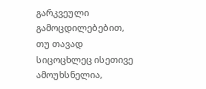გარკვეული გამოცდილებებით, თუ თავად სიცოცხლეც ისეთივე ამოუხსნელია,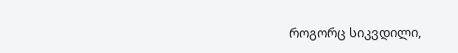როგორც სიკვდილი,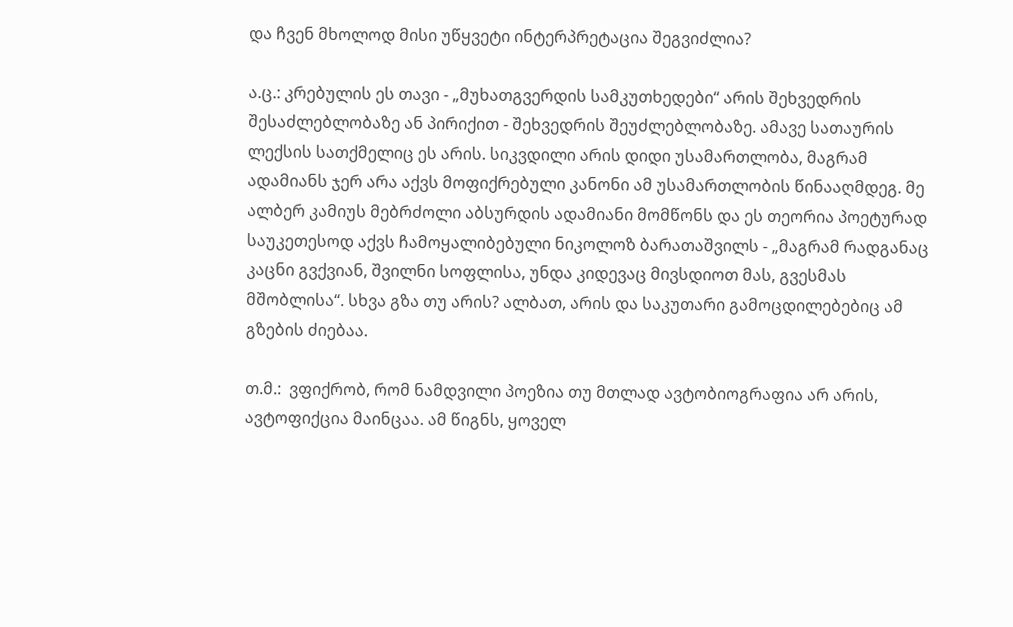და ჩვენ მხოლოდ მისი უწყვეტი ინტერპრეტაცია შეგვიძლია?

ა.ც.: კრებულის ეს თავი - „მუხათგვერდის სამკუთხედები“ არის შეხვედრის შესაძლებლობაზე ან პირიქით - შეხვედრის შეუძლებლობაზე. ამავე სათაურის ლექსის სათქმელიც ეს არის. სიკვდილი არის დიდი უსამართლობა, მაგრამ ადამიანს ჯერ არა აქვს მოფიქრებული კანონი ამ უსამართლობის წინააღმდეგ. მე ალბერ კამიუს მებრძოლი აბსურდის ადამიანი მომწონს და ეს თეორია პოეტურად საუკეთესოდ აქვს ჩამოყალიბებული ნიკოლოზ ბარათაშვილს - „მაგრამ რადგანაც კაცნი გვქვიან, შვილნი სოფლისა, უნდა კიდევაც მივსდიოთ მას, გვესმას მშობლისა“. სხვა გზა თუ არის? ალბათ, არის და საკუთარი გამოცდილებებიც ამ გზების ძიებაა.

თ.მ.:  ვფიქრობ, რომ ნამდვილი პოეზია თუ მთლად ავტობიოგრაფია არ არის, ავტოფიქცია მაინცაა. ამ წიგნს, ყოველ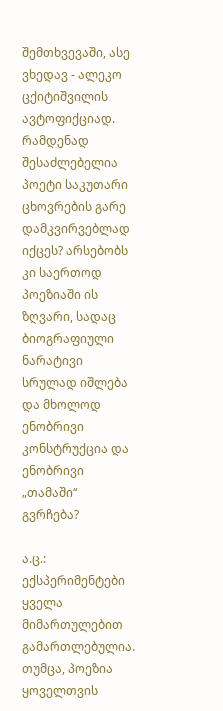შემთხვევაში, ასე ვხედავ - ალეკო ცქიტიშვილის ავტოფიქციად. რამდენად შესაძლებელია პოეტი საკუთარი ცხოვრების გარე დამკვირვებლად იქცეს? არსებობს კი საერთოდ პოეზიაში ის ზღვარი, სადაც ბიოგრაფიული ნარატივი სრულად იშლება და მხოლოდ ენობრივი კონსტრუქცია და ენობრივი „თამაში“ გვრჩება?

ა.ც.: ექსპერიმენტები ყველა მიმართულებით გამართლებულია. თუმცა, პოეზია ყოველთვის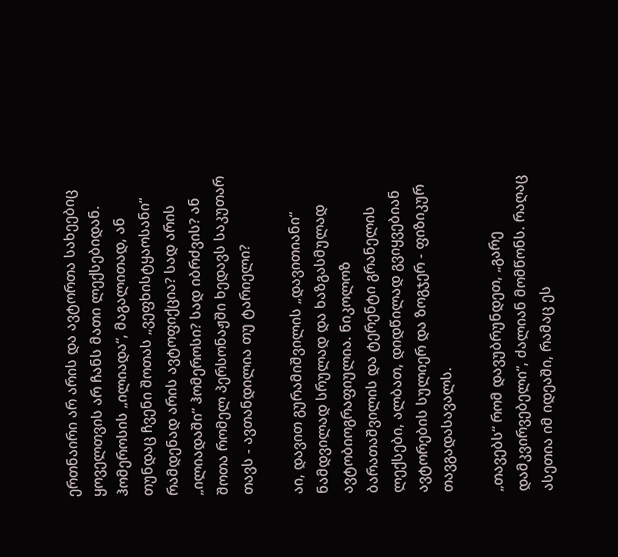ერთნაირი არ არის და ავტორთა სახეებიც ყოველთვის არ ჩანს მათი ლექსებიდან. ჰომეროსის „ილიადა“, მაგალითად, ან თუნდაც ჩვენი შოთას „ვეფხისტყაოსანი“ რამდენად არის ავტოფიქცია? სად არის „ილიადაში“ ჰომეროსი? სად იბრძვის? ან შოთა რომელ პერსონაჟში ხედავს საკუთარ თავს - ავთანდილია თუ ტარიელი?

აი, დავით გურამიშვილის „დავითიანი“ ნამდვილად სრულად და ხაზგასმულად ავტობიოგრაფიულია. ნიკოლოზ ბარათაშვილის და ტერენტი გრანელის ლექსები, ალბათ, დიდწილად გვიყვებიან ავტორების სულიერ და ზოგჯერ - ფიზიკურ თავგადასავალს.

„თავებს“ რომ დავუბრუნდეთ, „გარე დამკვირვებელი“, ძალიან მომწონს. რაღაც ასეთია იმ იდეაში, რამაც ეს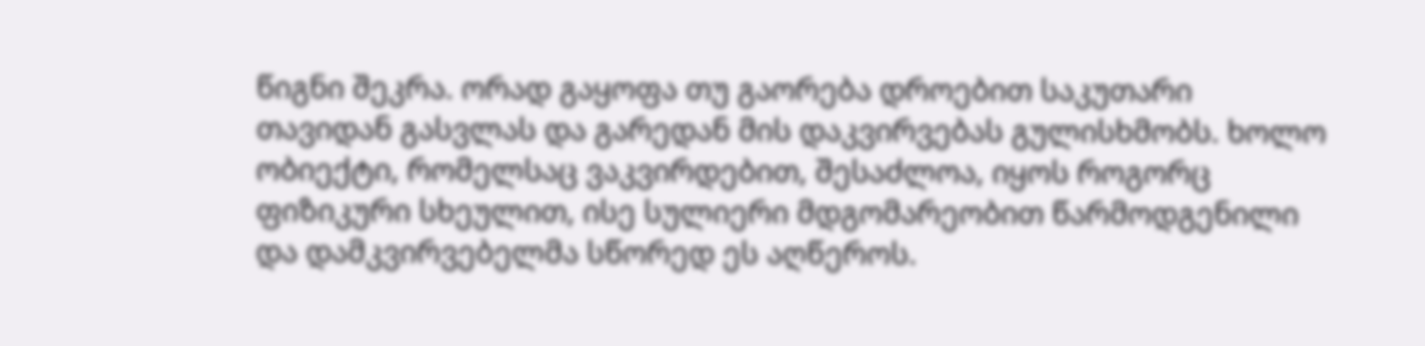წიგნი შეკრა. ორად გაყოფა თუ გაორება დროებით საკუთარი თავიდან გასვლას და გარედან მის დაკვირვებას გულისხმობს. ხოლო ობიექტი, რომელსაც ვაკვირდებით, შესაძლოა, იყოს როგორც ფიზიკური სხეულით, ისე სულიერი მდგომარეობით წარმოდგენილი და დამკვირვებელმა სწორედ ეს აღწეროს.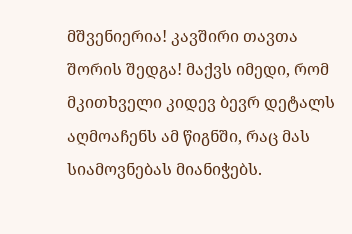მშვენიერია! კავშირი თავთა შორის შედგა! მაქვს იმედი, რომ მკითხველი კიდევ ბევრ დეტალს აღმოაჩენს ამ წიგნში, რაც მას სიამოვნებას მიანიჭებს.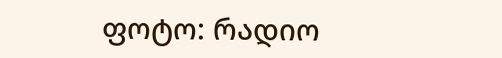ფოტო: რადიო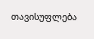თავისუფლება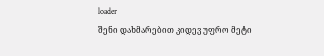loader
შენი დახმარებით კიდევ უფრო მეტი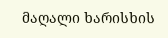მაღალი ხარისხის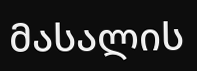მასალის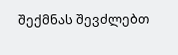შექმნას შევძლებთ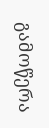გამოწერა